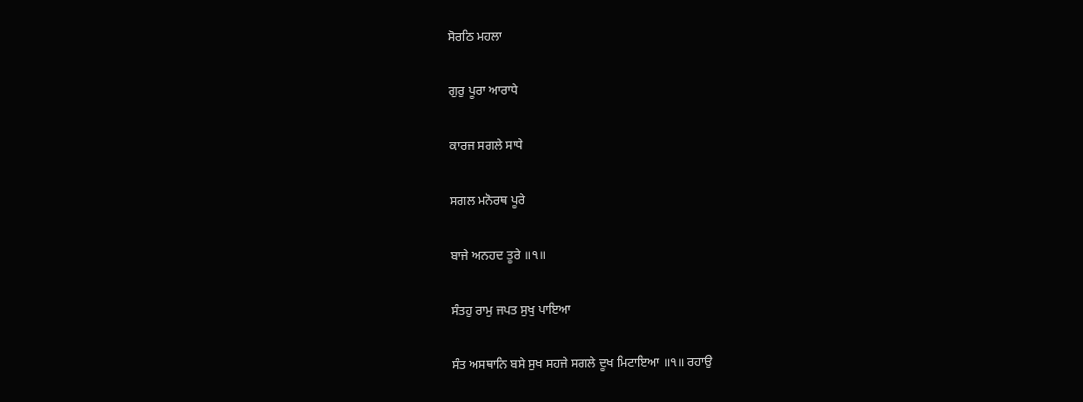ਸੋਰਠਿ ਮਹਲਾ

ਗੁਰੁ ਪੂਰਾ ਆਰਾਧੇ

ਕਾਰਜ ਸਗਲੇ ਸਾਧੇ

ਸਗਲ ਮਨੋਰਥ ਪੂਰੇ

ਬਾਜੇ ਅਨਹਦ ਤੂਰੇ ॥੧॥

ਸੰਤਹੁ ਰਾਮੁ ਜਪਤ ਸੁਖੁ ਪਾਇਆ

ਸੰਤ ਅਸਥਾਨਿ ਬਸੇ ਸੁਖ ਸਹਜੇ ਸਗਲੇ ਦੂਖ ਮਿਟਾਇਆ ॥੧॥ ਰਹਾਉ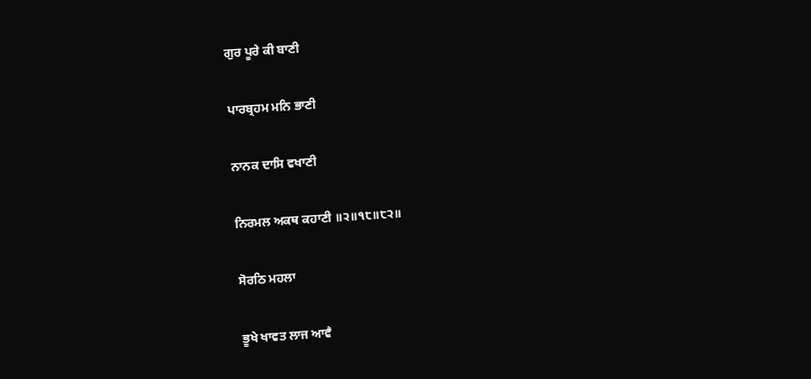ਗੁਰ ਪੂਰੇ ਕੀ ਬਾਣੀ

ਪਾਰਬ੍ਰਹਮ ਮਨਿ ਭਾਣੀ

ਨਾਨਕ ਦਾਸਿ ਵਖਾਣੀ

ਨਿਰਮਲ ਅਕਥ ਕਹਾਣੀ ॥੨॥੧੮॥੮੨॥

ਸੋਰਠਿ ਮਹਲਾ

ਭੂਖੇ ਖਾਵਤ ਲਾਜ ਆਵੈ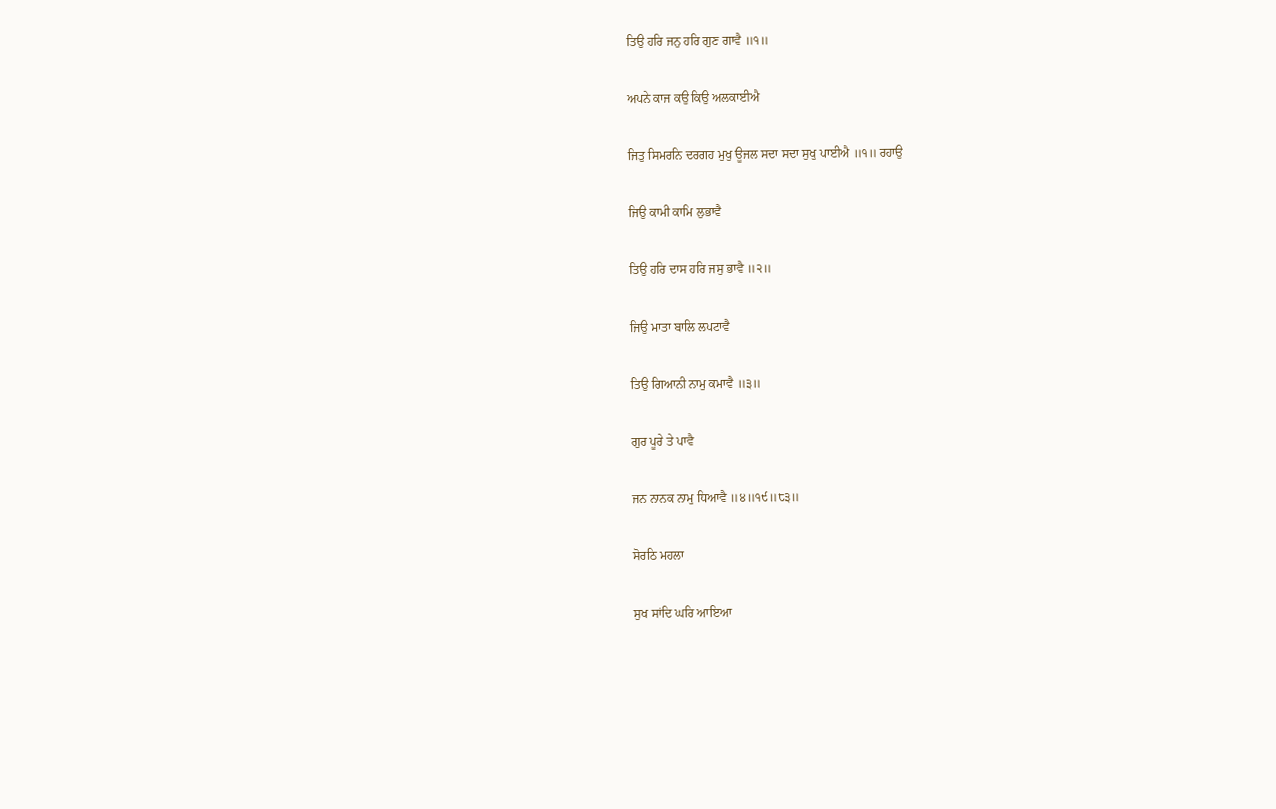ਤਿਉ ਹਰਿ ਜਨੁ ਹਰਿ ਗੁਣ ਗਾਵੈ ॥੧॥

ਅਪਨੇ ਕਾਜ ਕਉ ਕਿਉ ਅਲਕਾਈਐ

ਜਿਤੁ ਸਿਮਰਨਿ ਦਰਗਹ ਮੁਖੁ ਊਜਲ ਸਦਾ ਸਦਾ ਸੁਖੁ ਪਾਈਐ ॥੧॥ ਰਹਾਉ

ਜਿਉ ਕਾਮੀ ਕਾਮਿ ਲੁਭਾਵੈ

ਤਿਉ ਹਰਿ ਦਾਸ ਹਰਿ ਜਸੁ ਭਾਵੈ ॥੨॥

ਜਿਉ ਮਾਤਾ ਬਾਲਿ ਲਪਟਾਵੈ

ਤਿਉ ਗਿਆਨੀ ਨਾਮੁ ਕਮਾਵੈ ॥੩॥

ਗੁਰ ਪੂਰੇ ਤੇ ਪਾਵੈ

ਜਨ ਨਾਨਕ ਨਾਮੁ ਧਿਆਵੈ ॥੪॥੧੯॥੮੩॥

ਸੋਰਠਿ ਮਹਲਾ

ਸੁਖ ਸਾਂਦਿ ਘਰਿ ਆਇਆ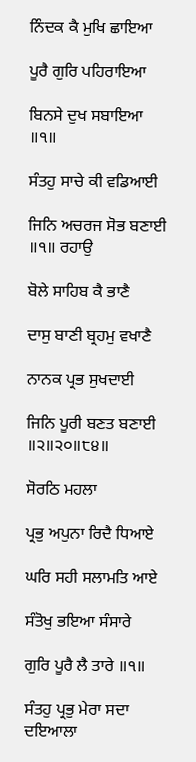ਨਿੰਦਕ ਕੈ ਮੁਖਿ ਛਾਇਆ

ਪੂਰੈ ਗੁਰਿ ਪਹਿਰਾਇਆ

ਬਿਨਸੇ ਦੁਖ ਸਬਾਇਆ ॥੧॥

ਸੰਤਹੁ ਸਾਚੇ ਕੀ ਵਡਿਆਈ

ਜਿਨਿ ਅਚਰਜ ਸੋਭ ਬਣਾਈ ॥੧॥ ਰਹਾਉ

ਬੋਲੇ ਸਾਹਿਬ ਕੈ ਭਾਣੈ

ਦਾਸੁ ਬਾਣੀ ਬ੍ਰਹਮੁ ਵਖਾਣੈ

ਨਾਨਕ ਪ੍ਰਭ ਸੁਖਦਾਈ

ਜਿਨਿ ਪੂਰੀ ਬਣਤ ਬਣਾਈ ॥੨॥੨੦॥੮੪॥

ਸੋਰਠਿ ਮਹਲਾ

ਪ੍ਰਭੁ ਅਪੁਨਾ ਰਿਦੈ ਧਿਆਏ

ਘਰਿ ਸਹੀ ਸਲਾਮਤਿ ਆਏ

ਸੰਤੋਖੁ ਭਇਆ ਸੰਸਾਰੇ

ਗੁਰਿ ਪੂਰੈ ਲੈ ਤਾਰੇ ॥੧॥

ਸੰਤਹੁ ਪ੍ਰਭੁ ਮੇਰਾ ਸਦਾ ਦਇਆਲਾ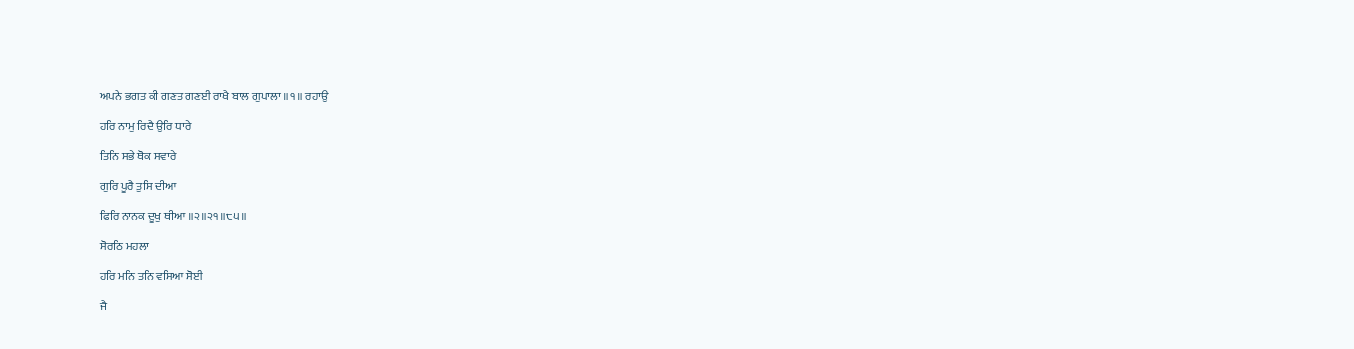ਅਪਨੇ ਭਗਤ ਕੀ ਗਣਤ ਗਣਈ ਰਾਖੈ ਬਾਲ ਗੁਪਾਲਾ ॥੧॥ ਰਹਾਉ

ਹਰਿ ਨਾਮੁ ਰਿਦੈ ਉਰਿ ਧਾਰੇ

ਤਿਨਿ ਸਭੇ ਥੋਕ ਸਵਾਰੇ

ਗੁਰਿ ਪੂਰੈ ਤੁਸਿ ਦੀਆ

ਫਿਰਿ ਨਾਨਕ ਦੂਖੁ ਥੀਆ ॥੨॥੨੧॥੮੫॥

ਸੋਰਠਿ ਮਹਲਾ

ਹਰਿ ਮਨਿ ਤਨਿ ਵਸਿਆ ਸੋਈ

ਜੈ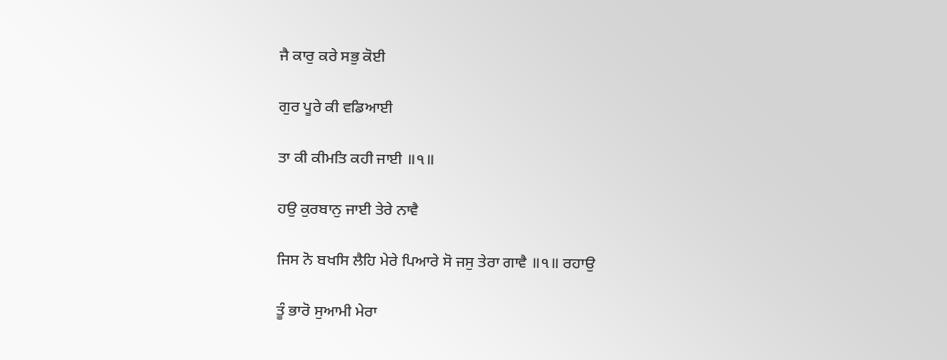ਜੈ ਕਾਰੁ ਕਰੇ ਸਭੁ ਕੋਈ

ਗੁਰ ਪੂਰੇ ਕੀ ਵਡਿਆਈ

ਤਾ ਕੀ ਕੀਮਤਿ ਕਹੀ ਜਾਈ ॥੧॥

ਹਉ ਕੁਰਬਾਨੁ ਜਾਈ ਤੇਰੇ ਨਾਵੈ

ਜਿਸ ਨੋ ਬਖਸਿ ਲੈਹਿ ਮੇਰੇ ਪਿਆਰੇ ਸੋ ਜਸੁ ਤੇਰਾ ਗਾਵੈ ॥੧॥ ਰਹਾਉ

ਤੂੰ ਭਾਰੋ ਸੁਆਮੀ ਮੇਰਾ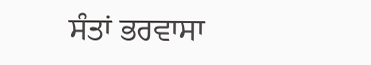ਸੰਤਾਂ ਭਰਵਾਸਾ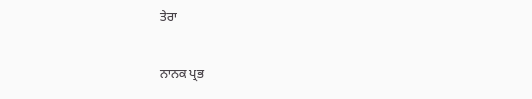ਤੇਰਾ

ਨਾਨਕ ਪ੍ਰਭ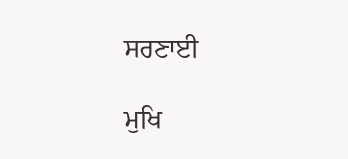ਸਰਣਾਈ

ਮੁਖਿ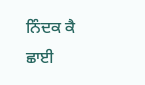ਨਿੰਦਕ ਕੈ ਛਾਈ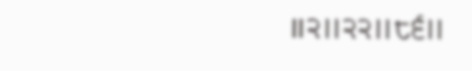॥੨॥੨੨॥੮੬॥